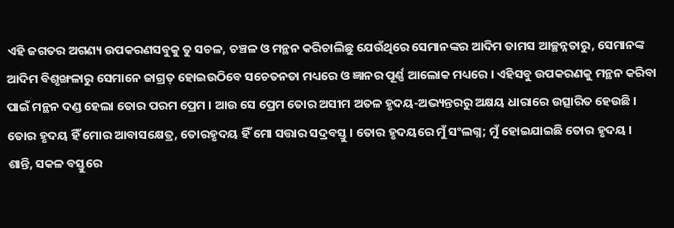ଏହି ଜଗତର ଅଗଣ୍ୟ ଉପକରଣସବୁକୁ ତୁ ସଚଳ, ଚଞ୍ଚଳ ଓ ମନ୍ଥନ କରିଚାଲିଛୁ ଯେଉଁଥିରେ ସେମାନଙ୍କର ଆଦିମ ତାମସ ଆଚ୍ଛନ୍ନତାରୁ, ସେମାନଙ୍କ ଆଦିମ ବିଶୃଙ୍ଖଳାରୁ ସେମାନେ ଜାଗ୍ରତ୍ ହୋଇଉଠିବେ ସଚେତନତା ମଧ୍ୟରେ ଓ ଜ୍ଞାନର ପୂର୍ଣ୍ଣ ଆଲୋକ ମଧ୍ୟରେ । ଏହିସବୁ ଉପକରଣକୁ ମନ୍ଥନ କରିବା ପାଇଁ ମନ୍ଥନ ଦଣ୍ଡ ହେଲା ତୋର ପରମ ପ୍ରେମ । ଆଉ ସେ ପ୍ରେମ ତୋର ଅସୀମ ଅତଳ ହୃଦୟ-ଅଭ୍ୟନ୍ତରରୁ ଅକ୍ଷୟ ଧାରାରେ ଉତ୍ସାରିତ ହେଉଛି । ତୋର ହୃଦୟ ହିଁ ମୋର ଆବାସକ୍ଷେତ୍ର, ତୋରହୃଦୟ ହିଁ ମୋ ସତ୍ତାର ସଦ୍ରବସ୍ତୁ । ତୋର ହୃଦୟରେ ମୁଁ ସଂଲଗ୍ନ; ମୁଁ ହୋଇଯାଇଛି ତୋର ହୃଦୟ ।
ଶାନ୍ତି, ସକଳ ବସ୍ତୁରେ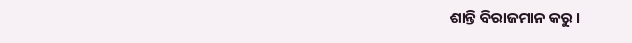ଶାନ୍ତି ବିରାଜମାନ କରୁ ।